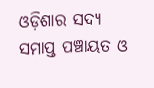ଓଡ଼ିଶାର ସଦ୍ୟ ସମାପ୍ତ ପଞ୍ଚାୟତ ଓ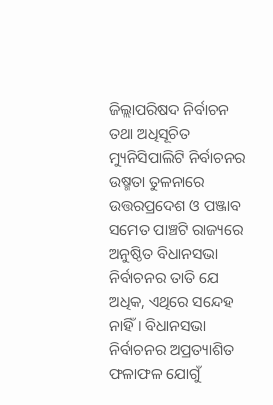ଜିଲ୍ଲାପରିଷଦ ନିର୍ବାଚନ ତଥା ଅଧିସୂଚିତ ମ୍ୟୁନିସିପାଲିଟି ନିର୍ବାଚନର ଉଷ୍ମତା ତୁଳନାରେ ଉତ୍ତରପ୍ରଦେଶ ଓ ପଞ୍ଜାବ ସମେତ ପାଞ୍ଚଟି ରାଜ୍ୟରେ ଅନୁଷ୍ଠିତ ବିଧାନସଭା ନିର୍ବାଚନର ତାତି ଯେ ଅଧିକ, ଏଥିରେ ସନ୍ଦେହ ନାହିଁ। ବିଧାନସଭା ନିର୍ବାଚନର ଅପ୍ରତ୍ୟାଶିତ ଫଳାଫଳ ଯୋଗୁଁ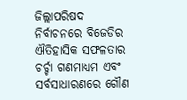ଜିଲ୍ଲାପରିଷଦ ନିର୍ବାଚନରେ ବିଜେଡିର ଐତିହାସିକ ସଫଳତାର ଚର୍ଚ୍ଚା ଗଣମାଧ୍ୟମ ଏବଂ ସର୍ବସାଧାରଣରେ ଗୌଣ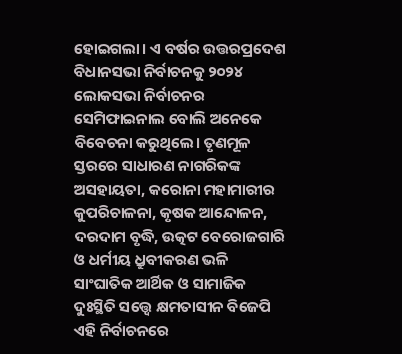ହୋଇଗଲା। ଏ ବର୍ଷର ଉତ୍ତରପ୍ରଦେଶ ବିଧାନସଭା ନିର୍ବାଚନକୁ ୨୦୨୪ ଲୋକସଭା ନିର୍ବାଚନର ସେମିଫାଇନାଲ ବୋଲି ଅନେକେ ବିବେଚନା କରୁଥିଲେ। ତୃଣମୂଳ ସ୍ତରରେ ସାଧାରଣ ନାଗରିକଙ୍କ ଅସହାୟତା, କରୋନା ମହାମାରୀର କୁପରିଚାଳନା, କୃଷକ ଆନ୍ଦୋଳନ, ଦରଦାମ ବୃଦ୍ଧି, ଉତ୍କଟ ବେରୋଜଗାରି ଓ ଧର୍ମୀୟ ଧ୍ରୁବୀକରଣ ଭଳି ସାଂଘାତିକ ଆର୍ଥିକ ଓ ସାମାଜିକ ଦୁଃସ୍ଥିତି ସତ୍ତ୍ୱେ କ୍ଷମତାସୀନ ବିଜେପି ଏହି ନିର୍ବାଚନରେ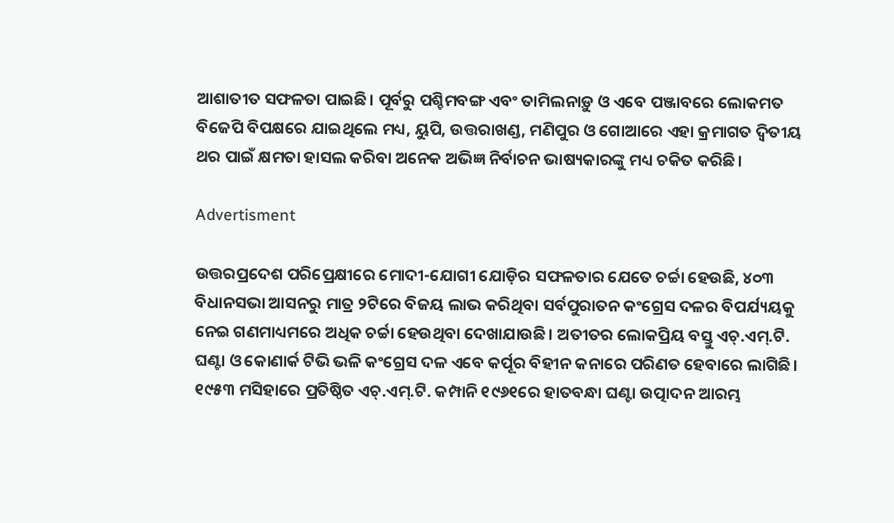ଆଶାତୀତ ସଫଳତା ପାଇଛି। ପୂର୍ବରୁ ପଶ୍ଚିମବଙ୍ଗ ଏବଂ ତାମିଲନାଡ଼ୁ ଓ ଏବେ ପଞ୍ଜାବରେ ଲୋକମତ ବିଜେପି ବିପକ୍ଷରେ ଯାଇଥିଲେ ମଧ୍ୟ, ୟୁପି, ଉତ୍ତରାଖଣ୍ଡ, ମଣିପୁର ଓ ଗୋଆରେ ଏହା କ୍ରମାଗତ ଦ୍ୱିତୀୟ ଥର ପାଇଁ କ୍ଷମତା ହାସଲ କରିବା ଅନେକ ଅଭିଜ୍ଞ ନିର୍ବାଚନ ଭାଷ୍ୟକାରଙ୍କୁ ମଧ୍ୟ ଚକିତ କରିଛି।

Advertisment

ଉତ୍ତରପ୍ରଦେଶ ପରିପ୍ରେକ୍ଷୀରେ ମୋଦୀ-ଯୋଗୀ ଯୋଡ଼ିର ସଫଳତାର ଯେତେ ଚର୍ଚ୍ଚା ହେଉଛି, ୪୦୩ ବିଧାନସଭା ଆସନରୁ ମାତ୍ର ୨ଟିରେ ବିଜୟ ଲାଭ କରିଥିବା ସର୍ବପୁରାତନ କଂଗ୍ରେସ ଦଳର ବିପର୍ଯ୍ୟୟକୁ ନେଇ ଗଣମାଧ୍ୟମରେ ଅଧିକ ଚର୍ଚ୍ଚା ହେଉଥିବା ଦେଖାଯାଉଛି। ଅତୀତର ଲୋକପ୍ରିୟ ବସ୍ତୁ ଏଚ୍.ଏମ୍.ଟି. ଘଣ୍ଟା ଓ କୋଣାର୍କ ଟିଭି ଭଳି କଂଗ୍ରେସ ଦଳ ଏବେ କର୍ପୂର ବିହୀନ କନାରେ ପରିଣତ ହେବାରେ ଲାଗିଛି। ୧୯୫୩ ମସିହାରେ ପ୍ରତିଷ୍ଠିତ ଏଚ୍.ଏମ୍.ଟି. କମ୍ପାନି ୧୯୬୧ରେ ହାତବନ୍ଧା ଘଣ୍ଟା ଉତ୍ପାଦନ ଆରମ୍ଭ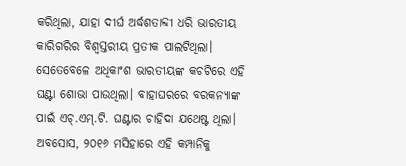କରିଥିଲା, ଯାହା ଦୀର୍ଘ ଅର୍ଦ୍ଧଶତାବ୍ଦୀ ଧରି ଭାରତୀୟ କାରିଗରିର ବିଶ୍ବସ୍ତରୀୟ ପ୍ରତୀକ ପାଲଟିଥିଲା। ସେତେବେଳେ ଅଧିକାଂଶ ଭାରତୀୟଙ୍କ କଚଟିରେ ଏହି ଘଣ୍ଟା ଶୋଭା ପାଉଥିଲା। ବାହାଘରରେ ବରକନ୍ୟାଙ୍କ ପାଇଁ ଏଚ୍.ଏମ୍.ଟି. ଘଣ୍ଟାର ଚାହିଦା ଯଥେଷ୍ଟ ଥିଲା। ଅବସୋସ, ୨୦୧୬ ମସିହାରେ ଏହି କମ୍ପାନିକୁ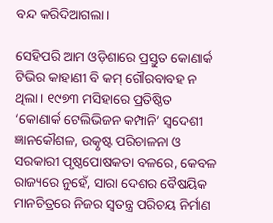ବନ୍ଦ କରିଦିଆଗଲା।

ସେହିପରି ଆମ ଓଡ଼ିଶାରେ ପ୍ରସ୍ତୁତ କୋଣାର୍କ ଟିଭିର କାହାଣୀ ବି କମ୍‌ ଗୌରବାବହ ନ ଥିଲା। ୧୯୭୩ ମସିହାରେ ପ୍ରତିଷ୍ଠିତ ‘କୋଣାର୍କ ଟେଲିଭିଜନ କମ୍ପାନି’ ସ୍ବଦେଶୀ ଜ୍ଞାନକୌଶଳ, ଉତ୍କୃଷ୍ଟ ପରିଚାଳନା ଓ ସରକାରୀ ପୃଷ୍ଠପୋଷକତା ବଳରେ, କେବଳ ରାଜ୍ୟରେ ନୁହେଁ, ସାରା ଦେଶର ବୈଷୟିକ ମାନଚିତ୍ରରେ ନିଜର ସ୍ବତନ୍ତ୍ର ପରିଚୟ ନିର୍ମାଣ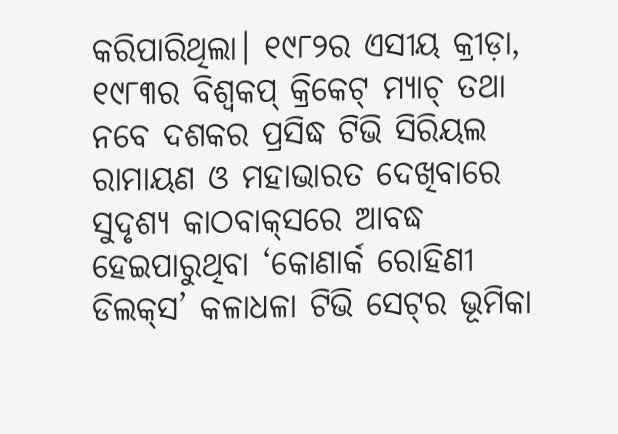କରିପାରିଥିଲା। ୧୯୮୨ର ଏସୀୟ କ୍ରୀଡ଼ା, ୧୯୮୩ର ବିଶ୍ବକପ୍ କ୍ରିକେଟ୍‌ ମ୍ୟାଚ୍‌ ତଥା ନବେ ଦଶକର ପ୍ରସିଦ୍ଧ ଟିଭି ସିରିୟଲ ରାମାୟଣ ଓ ମହାଭାରତ ଦେଖିବାରେ ସୁଦୃଶ୍ୟ କାଠବାକ୍‌ସରେ ଆବଦ୍ଧ ହେଇପାରୁଥିବା ‘କୋଣାର୍କ ରୋହିଣୀ ଡିଲକ୍‌ସ’ କଳାଧଳା ଟିଭି ସେଟ୍‌ର ଭୂମିକା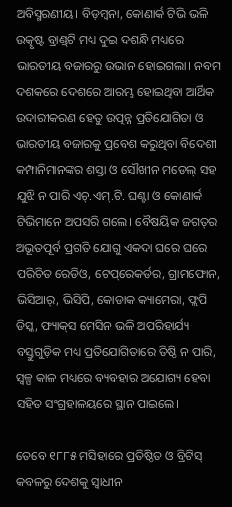ଅବିସ୍ମରଣୀୟ। ବିଡ଼ମ୍ବନା, କୋଣାର୍କ ଟିଭି ଭଳି ଉତ୍କୃଷ୍ଟ ବ୍ରାଣ୍ଡ୍‌ଟି ମଧ୍ୟ ଦୁଇ ଦଶନ୍ଧି ମଧ୍ୟରେ ଭାରତୀୟ ବଜାରରୁ ଉଭାନ ହୋଇଗଲା। ନବମ ଦଶକରେ ଦେଶରେ ଆରମ୍ଭ ହୋଇଥିବା ଆର୍ଥିକ ଉଦାରୀକରଣ ହେତୁ ଉତ୍ପନ୍ନ ପ୍ରତିଯୋଗିତା ଓ ଭାରତୀୟ ବଜାରକୁ ପ୍ରବେଶ କରୁଥିବା ବିଦେଶୀ କମ୍ପାନିମାନଙ୍କର ଶସ୍ତା ଓ ସୌଖୀନ ମଡେଲ୍‌ ସହ ଯୁଝି ନ ପାରି ଏଚ୍.ଏମ୍.ଟି. ଘଣ୍ଟା ଓ କୋଣାର୍କ ଟିଭିମାନେ ଅପସରି ଗଲେ। ବୈଷୟିକ ଜଗତ୍‌ର ଅଭୂତପୂର୍ବ ପ୍ରଗତି ଯୋଗୁ ଏକଦା ଘରେ ଘରେ ପରିଚିତ ରେଡିଓ, ଟେପ୍‌ରେକର୍ଡର, ଗ୍ରାମଫୋନ, ଭିସିଆର୍, ଭିସିପି, କୋଡାକ କ୍ୟାମେରା, ଫ୍ଲପି ଡିସ୍କ, ଫ୍ୟାକ୍‌ସ ମେସିନ ଭଳି ଅପରିହାର୍ଯ୍ୟ ବସ୍ତୁଗୁଡ଼ିକ ମଧ୍ୟ ପ୍ରତିଯୋଗିତାରେ ତିଷ୍ଠି ନ ପାରି, ସ୍ବଳ୍ପ କାଳ ମଧ୍ୟରେ ବ୍ୟବହାର ଅଯୋଗ୍ୟ ହେବା ସହିତ ସଂଗ୍ରହାଳୟରେ ସ୍ଥାନ ପାଇଲେ।

ତେବେ ୧୮୮୫ ମସିହାରେ ପ୍ରତିଷ୍ଠିତ ଓ ବ୍ରିଟିସ୍‌ କବଳରୁ ଦେଶକୁ ସ୍ବାଧୀନ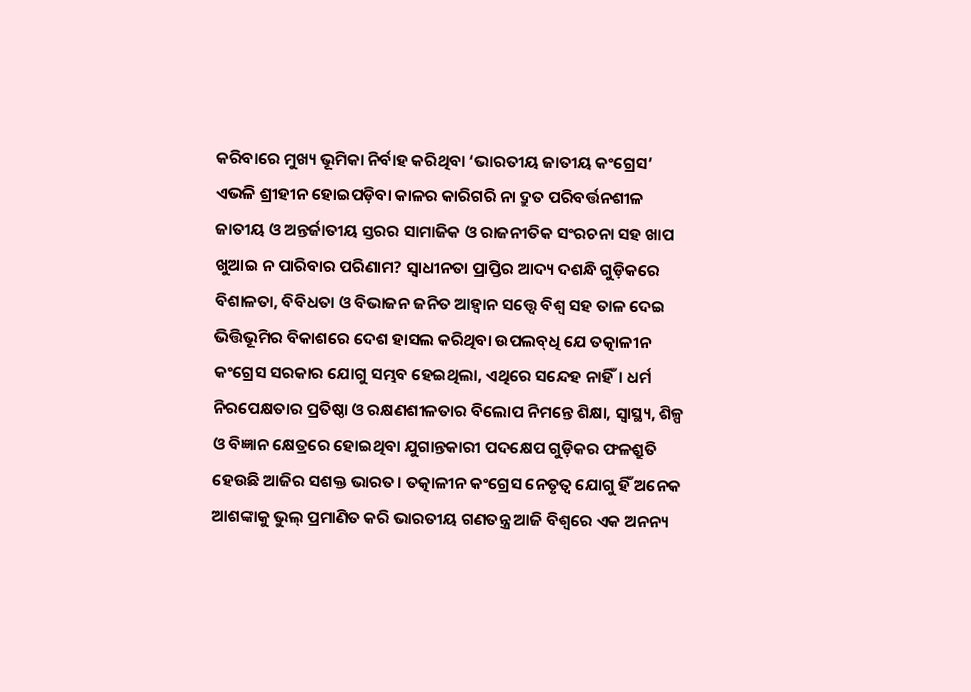କରିବାରେ ମୁଖ୍ୟ ଭୂମିକା ନିର୍ବାହ କରିଥିବା ‘ଭାରତୀୟ ଜାତୀୟ କଂଗ୍ରେସ’ ଏଭଳି ଶ୍ରୀହୀନ ହୋଇପଡ଼ିବା କାଳର କାରିଗରି ନା ଦ୍ରୁତ ପରିବର୍ତ୍ତନଶୀଳ ଜାତୀୟ ଓ ଅନ୍ତର୍ଜାତୀୟ ସ୍ତରର ସାମାଜିକ ଓ ରାଜନୀତିକ ସଂରଚନା ସହ ଖାପ ଖୁଆଇ ନ ପାରିବାର ପରିଣାମ? ସ୍ବାଧୀନତା ପ୍ରାପ୍ତିର ଆଦ୍ୟ ଦଶନ୍ଧି ଗୁଡ଼ିକରେ ବିଶାଳତା, ବିବିଧତା ଓ ବିଭାଜନ ଜନିତ ଆହ୍ବାନ ସତ୍ତ୍ବେ ବିଶ୍ବ ସହ ତାଳ ଦେଇ ଭିତ୍ତିଭୂମିର ବିକାଶରେ ଦେଶ ହାସଲ କରିଥିବା ଉପଲବ୍‌ଧି ଯେ ତତ୍କାଳୀନ କଂଗ୍ରେସ ସରକାର ଯୋଗୁ ସମ୍ଭବ ହେଇଥିଲା, ଏଥିରେ ସନ୍ଦେହ ନାହିଁ। ଧର୍ମ ନିରପେକ୍ଷତାର ପ୍ରତିଷ୍ଠା ଓ ରକ୍ଷଣଶୀଳତାର ବିଲୋପ ନିମନ୍ତେ ଶିକ୍ଷା, ସ୍ବାସ୍ଥ୍ୟ, ଶିଳ୍ପ ଓ ବିଜ୍ଞାନ କ୍ଷେତ୍ରରେ ହୋଇଥିବା ଯୁଗାନ୍ତକାରୀ ପଦକ୍ଷେପ ଗୁଡ଼ିକର ଫଳଶ୍ରୁତି ହେଉଛି ଆଜିର ସଶକ୍ତ ଭାରତ। ତତ୍କାଳୀନ କଂଗ୍ରେସ ନେତୃତ୍ବ ଯୋଗୁ ହିଁ ଅନେକ ଆଶଙ୍କାକୁ ଭୁଲ୍‌ ପ୍ରମାଣିତ କରି ଭାରତୀୟ ଗଣତନ୍ତ୍ର ଆଜି ବିଶ୍ବରେ ଏକ ଅନନ୍ୟ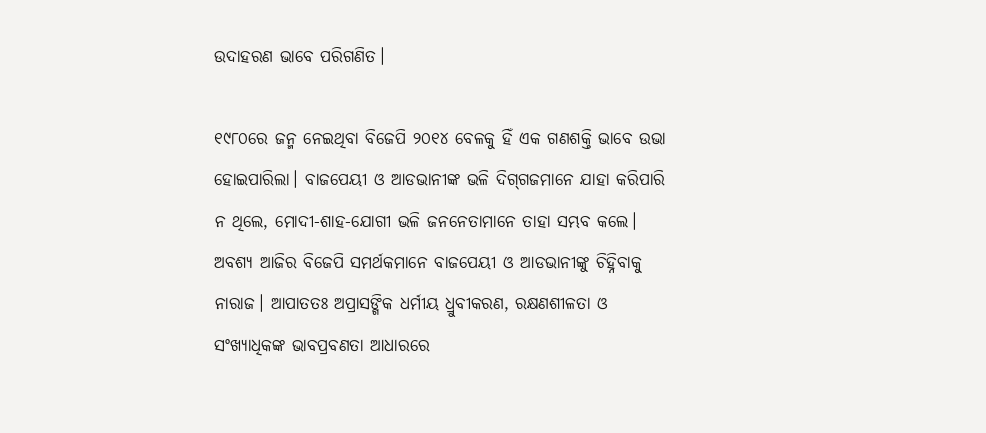ଉଦାହରଣ ଭାବେ ପରିଗଣିତ।

୧୯୮୦ରେ ଜନ୍ମ ନେଇଥିବା ବିଜେପି ୨୦୧୪ ବେଳକୁ ହିଁ ଏକ ଗଣଶକ୍ତି ଭାବେ ଉଭା ହୋଇପାରିଲା। ବାଜପେୟୀ ଓ ଆଡଭାନୀଙ୍କ ଭଳି ଦିଗ୍‌ଗଜମାନେ ଯାହା କରିପାରି ନ ଥିଲେ, ମୋଦୀ-ଶାହ-ଯୋଗୀ ଭଳି ଜନନେତାମାନେ ତାହା ସମ୍ଭବ କଲେ। ଅବଶ୍ୟ ଆଜିର ବିଜେପି ସମର୍ଥକମାନେ ବାଜପେୟୀ ଓ ଆଡଭାନୀଙ୍କୁ ଚିହ୍ନିବାକୁ ନାରାଜ। ଆପାତତଃ ଅପ୍ରାସଙ୍ଗିକ ଧର୍ମୀୟ ଧ୍ରୁବୀକରଣ, ରକ୍ଷଣଶୀଳତା ଓ ସଂଖ୍ୟାଧିକଙ୍କ ଭାବପ୍ରବଣତା ଆଧାରରେ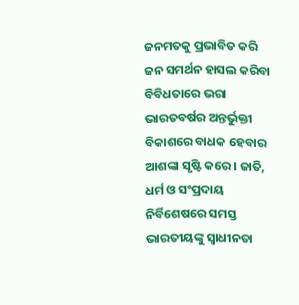ଜନମତକୁ ପ୍ରଭାବିତ କରି ଜନ ସମର୍ଥନ ହାସଲ କରିବା ବିବିଧତାରେ ଭରା ଭାରତବର୍ଷର ଅନ୍ତର୍ଭୁକ୍ତୀ ବିକାଶରେ ବାଧକ ହେବାର ଆଶଙ୍କା ସୃଷ୍ଟି କରେ। ଜାତି, ଧର୍ମ ଓ ସଂପ୍ରଦାୟ ନିର୍ବିଶେଷରେ ସମସ୍ତ ଭାରତୀୟଙ୍କୁ ସ୍ବାଧୀନତା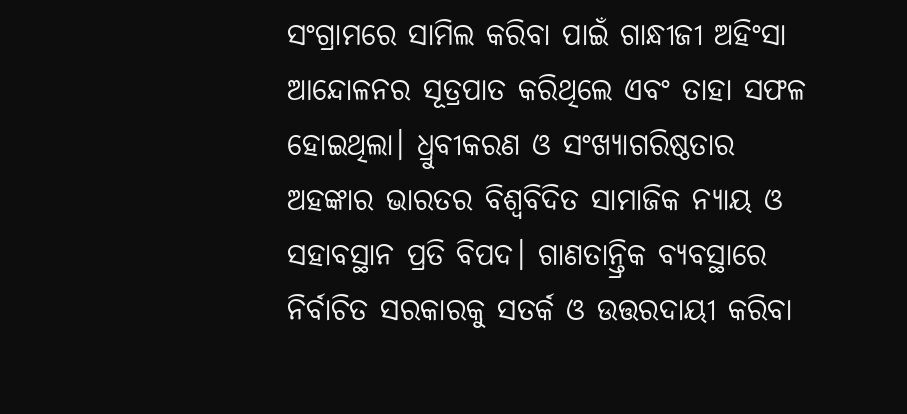ସଂଗ୍ରାମରେ ସାମିଲ କରିବା ପାଇଁ ଗାନ୍ଧୀଜୀ ଅହିଂସା ଆନ୍ଦୋଳନର ସୂତ୍ରପାତ କରିଥିଲେ ଏବଂ ତାହା ସଫଳ ହୋଇଥିଲା। ଧ୍ରୁବୀକରଣ ଓ ସଂଖ୍ୟାଗରିଷ୍ଠତାର ଅହଙ୍କାର ଭାରତର ବିଶ୍ବବିଦିତ ସାମାଜିକ ନ୍ୟାୟ ଓ ସହାବସ୍ଥାନ ପ୍ରତି ବିପଦ। ଗାଣତାନ୍ତ୍ରିକ ବ୍ୟବସ୍ଥାରେ ନିର୍ବାଚିତ ସରକାରକୁ ସତର୍କ ଓ ଉତ୍ତରଦାୟୀ କରିବା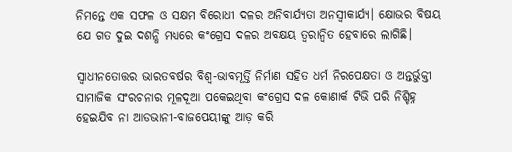ନିମନ୍ତେ ଏକ ସଫଳ ଓ ସକ୍ଷମ ବିରୋଧୀ ଦଳର ଅନିବାର୍ଯ୍ୟତା ଅନସ୍ବୀକାର୍ଯ୍ୟ। କ୍ଷୋଭର ବିଷୟ ଯେ ଗତ ଦୁଇ ଦଶନ୍ଧି ମଧ୍ୟରେ କଂଗ୍ରେସ ଦଳର ଅବକ୍ଷୟ ତ୍ୱରାନ୍ୱିତ ହେବାରେ ଲାଗିଛି।

ସ୍ବାଧୀନତୋତ୍ତର ଭାରତବର୍ଷର ବିଶ୍ବ-ଭାବମୂର୍ତ୍ତି ନିର୍ମାଣ ସହିତ ଧର୍ମ ନିରପେକ୍ଷତା ଓ ଅନ୍ତର୍ଭୁକ୍ତୀ ସାମାଜିକ ସଂରଚନାର ମୂଳଦୂଆ ପକେଇଥିବା କଂଗ୍ରେସ ଦଳ କୋଣାର୍କ ଟିଭି ପରି ନିଶ୍ଚିହ୍ନ ହେଇଯିବ ନା ଆଡଭାନୀ-ବାଜପେୟୀଙ୍କୁ ଆଡ଼ କରି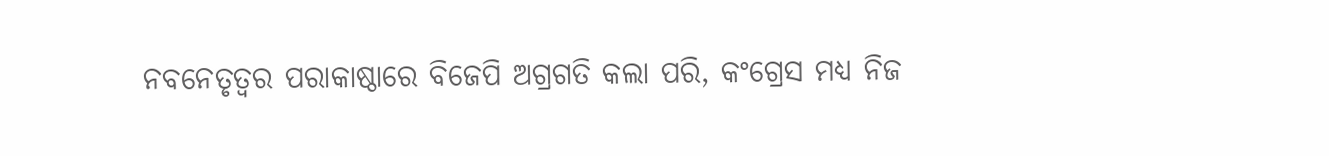ନବନେତୃତ୍ବର ପରାକାଷ୍ଠାରେ ବିଜେପି ଅଗ୍ରଗତି କଲା ପରି, କଂଗ୍ରେସ ମଧ୍ୟ ନିଜ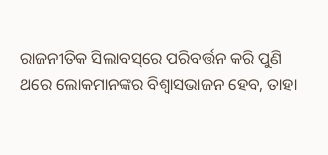ରାଜନୀତିକ ସିଲାବସ୍‌ରେ ପରିବର୍ତ୍ତନ କରି ପୁଣି ଥରେ ଲୋକମାନଙ୍କର ବିଶ୍ୱାସଭାଜନ ହେବ, ତାହା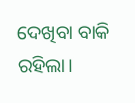ଦେଖିବା ବାକି ରହିଲା।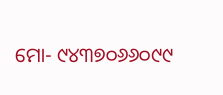ମୋ- ୯୪୩୭୦୬୬୦୯୯